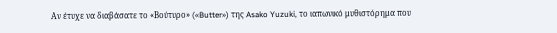Αν έτυχε να διαβάσατε το «Βούτυρο» («Butter») της Asako Yuzuki, το ιαπωνικό μυθιστόρημα που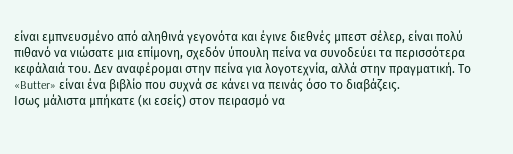είναι εμπνευσμένο από αληθινά γεγονότα και έγινε διεθνές μπεστ σέλερ, είναι πολύ πιθανό να νιώσατε μια επίμονη, σχεδόν ύπουλη πείνα να συνοδεύει τα περισσότερα κεφάλαιά του. Δεν αναφέρομαι στην πείνα για λογοτεχνία, αλλά στην πραγματική. Το «Butter» είναι ένα βιβλίο που συχνά σε κάνει να πεινάς όσο το διαβάζεις.
Ισως μάλιστα μπήκατε (κι εσείς) στον πειρασμό να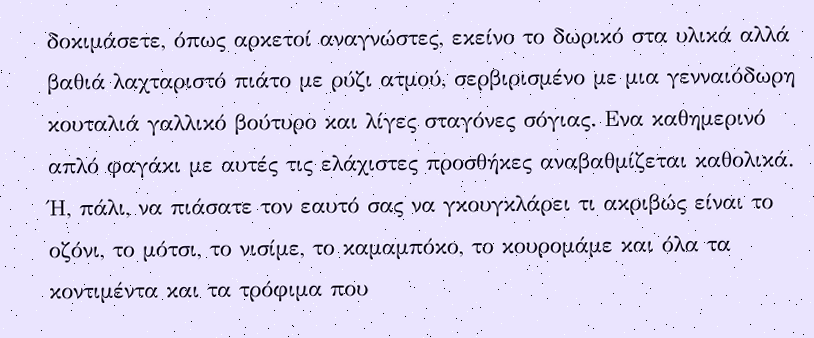δοκιμάσετε, όπως αρκετοί αναγνώστες, εκείνο το δωρικό στα υλικά αλλά βαθιά λαχταριστό πιάτο με ρύζι ατμού, σερβιρισμένο με μια γενναιόδωρη κουταλιά γαλλικό βούτυρο και λίγες σταγόνες σόγιας. Ενα καθημερινό απλό φαγάκι με αυτές τις ελάχιστες προσθήκες αναβαθμίζεται καθολικά. Ή, πάλι, να πιάσατε τον εαυτό σας να γκουγκλάρει τι ακριβώς είναι το οζόνι, το μότσι, το νισίμε, το καμαμπόκο, το κουρομάμε και όλα τα κοντιμέντα και τα τρόφιμα που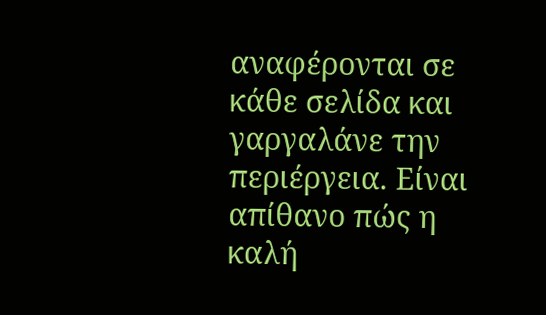αναφέρονται σε κάθε σελίδα και γαργαλάνε την περιέργεια. Είναι απίθανο πώς η καλή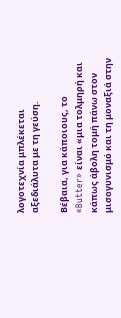λογοτεχνία μπλέκεται αξεδιάλυτα με τη γεύση.

Βέβαια, για κάποιους, το «Butter» είναι «μια τολμηρή και κάπως άβολη τομή πάνω στον μισογυνισμό και τη μοναξιά στην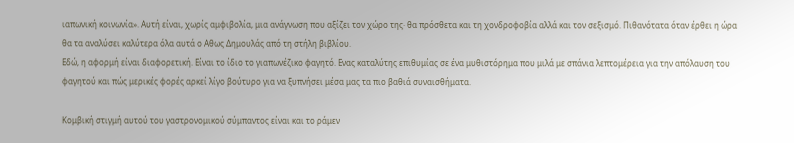ιαπωνική κοινωνία». Αυτή είναι, χωρίς αμφιβολία, μια ανάγνωση που αξίζει τον χώρο της· θα πρόσθετα και τη χονδροφοβία αλλά και τον σεξισμό. Πιθανότατα όταν έρθει η ώρα θα τα αναλύσει καλύτερα όλα αυτά ο Αθως Δημουλάς από τη στήλη βιβλίου.
Εδώ, η αφορμή είναι διαφορετική. Είναι το ίδιο το γιαπωνέζικο φαγητό. Ενας καταλύτης επιθυμίας σε ένα μυθιστόρημα που μιλά με σπάνια λεπτομέρεια για την απόλαυση του φαγητού και πώς μερικές φορές αρκεί λίγο βούτυρο για να ξυπνήσει μέσα μας τα πιο βαθιά συναισθήματα.

Κομβική στιγμή αυτού του γαστρονομικού σύμπαντος είναι και το ράμεν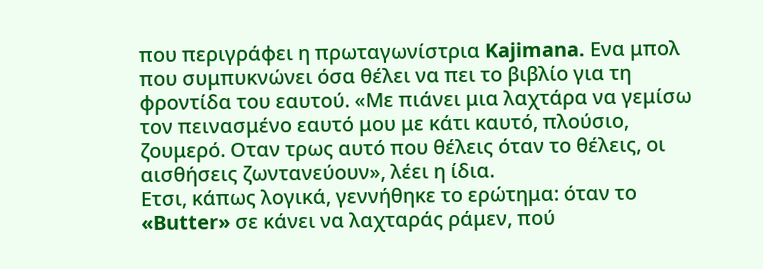που περιγράφει η πρωταγωνίστρια Kajimana. Ενα μπολ που συμπυκνώνει όσα θέλει να πει το βιβλίο για τη φροντίδα του εαυτού. «Με πιάνει μια λαχτάρα να γεμίσω τον πεινασμένο εαυτό μου με κάτι καυτό, πλούσιο, ζουμερό. Οταν τρως αυτό που θέλεις όταν το θέλεις, οι αισθήσεις ζωντανεύουν», λέει η ίδια.
Ετσι, κάπως λογικά, γεννήθηκε το ερώτημα: όταν το «Butter» σε κάνει να λαχταράς ράμεν, πού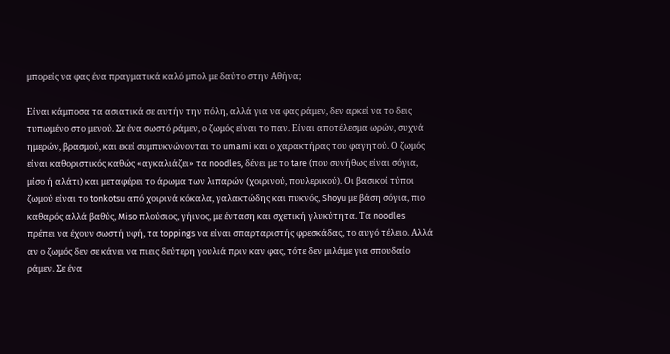μπορείς να φας ένα πραγματικά καλό μπολ με δαύτο στην Αθήνα;

Είναι κάμποσα τα ασιατικά σε αυτήν την πόλη, αλλά για να φας ράμεν, δεν αρκεί να το δεις τυπωμένο στο μενού. Σε ένα σωστό ράμεν, ο ζωμός είναι το παν. Είναι αποτέλεσμα ωρών, συχνά ημερών, βρασμού, και εκεί συμπυκνώνονται το umami και ο χαρακτήρας του φαγητού. Ο ζωμός είναι καθοριστικός καθώς «αγκαλιάζει» τα noodles, δένει με το tare (που συνήθως είναι σόγια, μίσο ή αλάτι) και μεταφέρει το άρωμα των λιπαρών (χοιρινού, πουλερικού). Οι βασικοί τύποι ζωμού είναι το tonkotsu από χοιρινά κόκαλα, γαλακτώδης και πυκνός, Shoyu με βάση σόγια, πιο καθαρός αλλά βαθύς, Miso πλούσιος, γήινος, με ένταση και σχετική γλυκύτητα. Τα noodles πρέπει να έχουν σωστή υφή, τα toppings να είναι σπαρταριστής φρεσκάδας, το αυγό τέλειο. Αλλά αν ο ζωμός δεν σε κάνει να πιεις δεύτερη γουλιά πριν καν φας, τότε δεν μιλάμε για σπουδαίο ράμεν. Σε ένα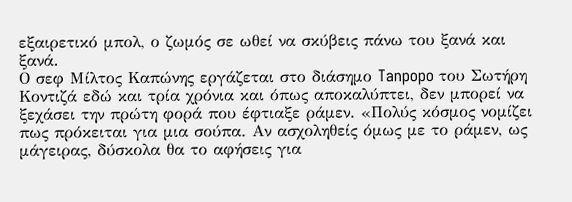εξαιρετικό μπολ, ο ζωμός σε ωθεί να σκύβεις πάνω του ξανά και ξανά.
Ο σεφ Μίλτος Καπώνης εργάζεται στο διάσημο Tanpopo του Σωτήρη Κοντιζά εδώ και τρία χρόνια και όπως αποκαλύπτει, δεν μπορεί να ξεχάσει την πρώτη φορά που έφτιαξε ράμεν. «Πολύς κόσμος νομίζει πως πρόκειται για μια σούπα. Αν ασχοληθείς όμως με το ράμεν, ως μάγειρας, δύσκολα θα το αφήσεις για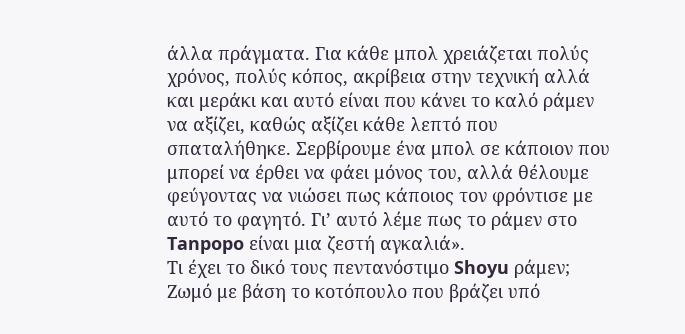άλλα πράγματα. Για κάθε μπολ χρειάζεται πολύς χρόνος, πολύς κόπος, ακρίβεια στην τεχνική αλλά και μεράκι και αυτό είναι που κάνει το καλό ράμεν να αξίζει, καθώς αξίζει κάθε λεπτό που σπαταλήθηκε. Σερβίρουμε ένα μπολ σε κάποιον που μπορεί να έρθει να φάει μόνος του, αλλά θέλουμε φεύγοντας να νιώσει πως κάποιος τον φρόντισε με αυτό το φαγητό. Γι’ αυτό λέμε πως το ράμεν στο Tanpopo είναι μια ζεστή αγκαλιά».
Τι έχει το δικό τους πεντανόστιμο Shoyu ράμεν; Ζωμό με βάση το κοτόπουλο που βράζει υπό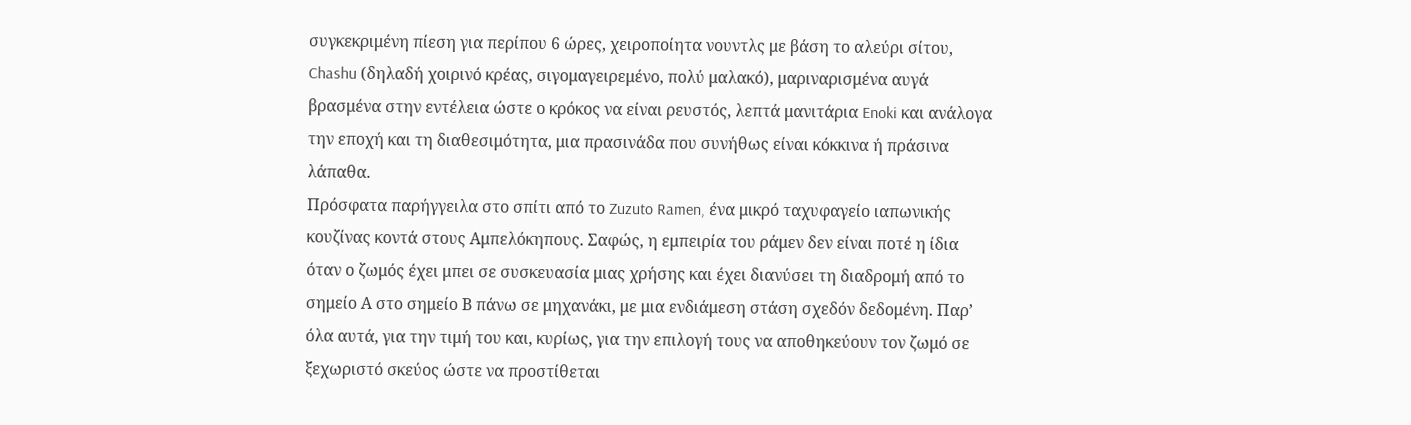συγκεκριμένη πίεση για περίπου 6 ώρες, χειροποίητα νουντλς με βάση το αλεύρι σίτου, Chashu (δηλαδή χοιρινό κρέας, σιγομαγειρεμένο, πολύ μαλακό), μαριναρισμένα αυγά βρασμένα στην εντέλεια ώστε ο κρόκος να είναι ρευστός, λεπτά μανιτάρια Enoki και ανάλογα την εποχή και τη διαθεσιμότητα, μια πρασινάδα που συνήθως είναι κόκκινα ή πράσινα λάπαθα.
Πρόσφατα παρήγγειλα στο σπίτι από το Zuzuto Ramen, ένα μικρό ταχυφαγείο ιαπωνικής κουζίνας κοντά στους Αμπελόκηπους. Σαφώς, η εμπειρία του ράμεν δεν είναι ποτέ η ίδια όταν ο ζωμός έχει μπει σε συσκευασία μιας χρήσης και έχει διανύσει τη διαδρομή από το σημείο Α στο σημείο Β πάνω σε μηχανάκι, με μια ενδιάμεση στάση σχεδόν δεδομένη. Παρ’ όλα αυτά, για την τιμή του και, κυρίως, για την επιλογή τους να αποθηκεύουν τον ζωμό σε ξεχωριστό σκεύος ώστε να προστίθεται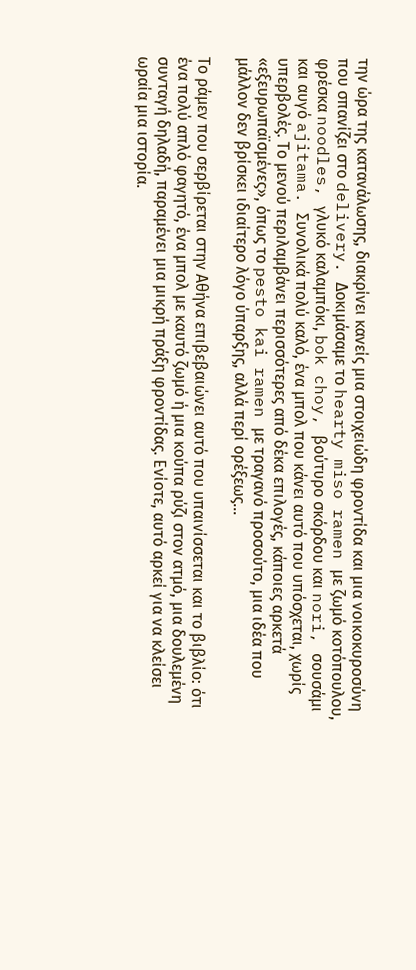την ώρα της κατανάλωσης, διακρίνει κανείς μια στοιχειώδη φροντίδα και μια νοικοκυροσύνη που σπανίζει στο delivery. Δοκιμάσαμε το hearty miso ramen με ζωμό κοτόπουλου, φρέσκα noodles, γλυκό καλαμπόκι, bok choy, βούτυρο σκόρδου και nori, σουσάμι και αυγό ajitama. Συνολικά πολύ καλό, ένα μπολ που κάνει αυτό που υπόσχεται, χωρίς υπερβολές. Το μενού περιλαμβάνει περισσότερες από δέκα επιλογές, κάποιες αρκετά «εξευρωπαϊσμένες», όπως το pesto kai ramen με τραγανό προσούτο, μια ιδέα που μάλλον δεν βρίσκει ιδιαίτερο λόγο ύπαρξης, αλλά περί ορέξεως…

Το ράμεν που σερβίρεται στην Αθήνα επιβεβαιώνει αυτό που υπαινίσσεται και το βιβλίο: ότι ένα πολύ απλό φαγητό, ένα μπολ με καυτό ζωμό ή μια κούπα ρύζι στον ατμό, μια δουλεμένη συνταγή δηλαδή, παραμένει μια μικρή πράξη φροντίδας. Ενίοτε, αυτό αρκεί για να κλείσει ωραία μια ιστορία.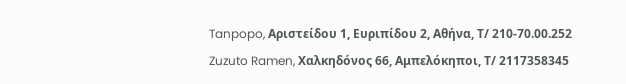Tanpopo, Αριστείδου 1, Ευριπίδου 2, Αθήνα, Τ/ 210-70.00.252
Zuzuto Ramen, Χαλκηδόνος 66, Αμπελόκηποι, Τ/ 2117358345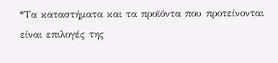*Τα καταστήματα και τα προϊόντα που προτείνονται είναι επιλογές της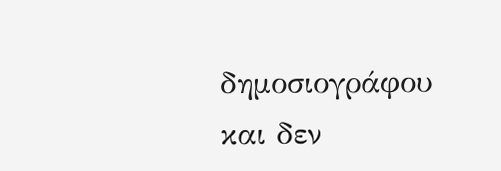δημοσιογράφου και δεν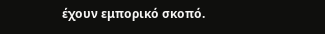έχουν εμπορικό σκοπό.